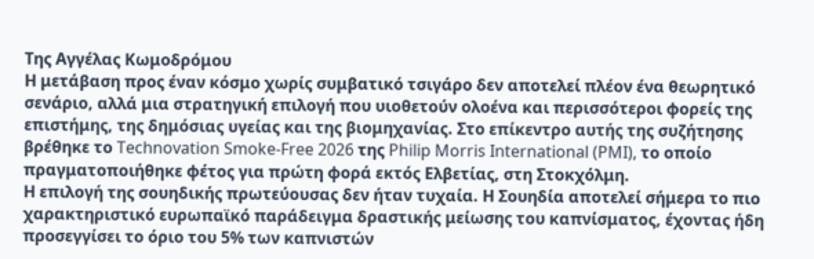Της Αγγέλας Κωμοδρόμου
Η μετάβαση προς έναν κόσμο χωρίς συμβατικό τσιγάρο δεν αποτελεί πλέον ένα θεωρητικό σενάριο, αλλά μια στρατηγική επιλογή που υιοθετούν ολοένα και περισσότεροι φορείς της επιστήμης, της δημόσιας υγείας και της βιομηχανίας. Στο επίκεντρο αυτής της συζήτησης βρέθηκε το Technovation Smoke-Free 2026 της Philip Morris International (PMI), το οποίο πραγματοποιήθηκε φέτος για πρώτη φορά εκτός Ελβετίας, στη Στοκχόλμη.
Η επιλογή της σουηδικής πρωτεύουσας δεν ήταν τυχαία. Η Σουηδία αποτελεί σήμερα το πιο χαρακτηριστικό ευρωπαϊκό παράδειγμα δραστικής μείωσης του καπνίσματος, έχοντας ήδη προσεγγίσει το όριο του 5% των καπνιστών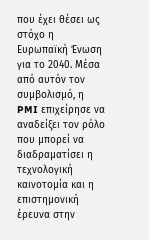που έχει θέσει ως στόχο η Ευρωπαϊκή Ένωση για το 2040. Μέσα από αυτόν τον συμβολισμό, η PMI επιχείρησε να αναδείξει τον ρόλο που μπορεί να διαδραματίσει η τεχνολογική καινοτομία και η επιστημονική έρευνα στην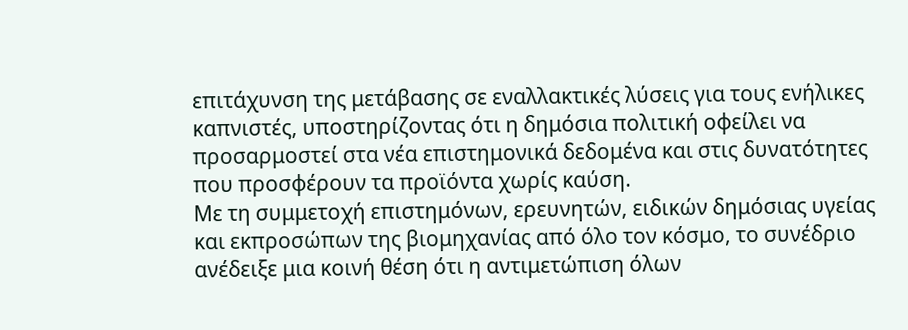επιτάχυνση της μετάβασης σε εναλλακτικές λύσεις για τους ενήλικες καπνιστές, υποστηρίζοντας ότι η δημόσια πολιτική οφείλει να προσαρμοστεί στα νέα επιστημονικά δεδομένα και στις δυνατότητες που προσφέρουν τα προϊόντα χωρίς καύση.
Με τη συμμετοχή επιστημόνων, ερευνητών, ειδικών δημόσιας υγείας και εκπροσώπων της βιομηχανίας από όλο τον κόσμο, το συνέδριο ανέδειξε μια κοινή θέση ότι η αντιμετώπιση όλων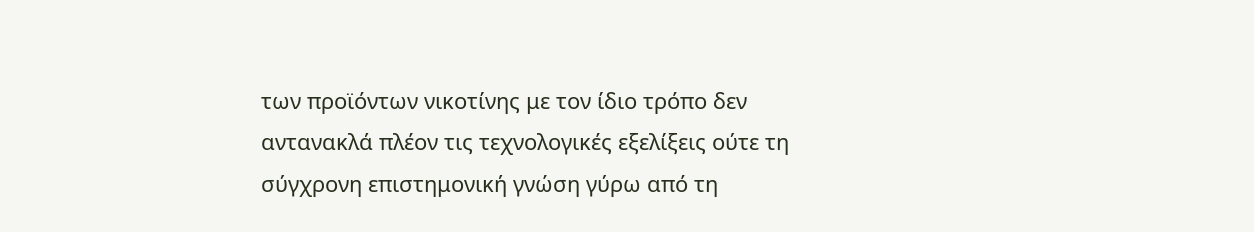των προϊόντων νικοτίνης με τον ίδιο τρόπο δεν αντανακλά πλέον τις τεχνολογικές εξελίξεις ούτε τη σύγχρονη επιστημονική γνώση γύρω από τη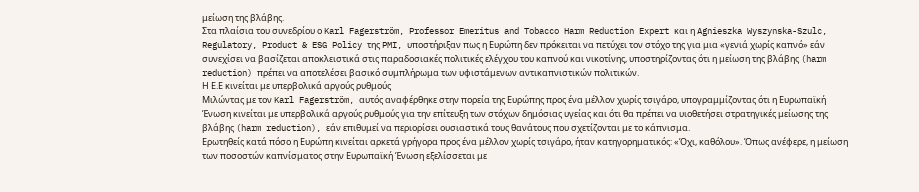μείωση της βλάβης.
Στα πλαίσια του συνεδρίου ο Karl Fagerström, Professor Emeritus and Tobacco Harm Reduction Expert και η Agnieszka Wyszynska-Szulc, Regulatory, Product & ESG Policy της PMI, υποστήριξαν πως η Ευρώπη δεν πρόκειται να πετύχει τον στόχο της για μια «γενιά χωρίς καπνό» εάν συνεχίσει να βασίζεται αποκλειστικά στις παραδοσιακές πολιτικές ελέγχου του καπνού και νικοτίνης, υποστηρίζοντας ότι η μείωση της βλάβης (harm reduction) πρέπει να αποτελέσει βασικό συμπλήρωμα των υφιστάμενων αντικαπνιστικών πολιτικών.
Η Ε.Ε κινείται με υπερβολικά αργούς ρυθμούς
Μιλώντας με τον Karl Fagerström, αυτός αναφέρθηκε στην πορεία της Ευρώπης προς ένα μέλλον χωρίς τσιγάρο, υπογραμμίζοντας ότι η Ευρωπαϊκή Ένωση κινείται με υπερβολικά αργούς ρυθμούς για την επίτευξη των στόχων δημόσιας υγείας και ότι θα πρέπει να υιοθετήσει στρατηγικές μείωσης της βλάβης (harm reduction), εάν επιθυμεί να περιορίσει ουσιαστικά τους θανάτους που σχετίζονται με το κάπνισμα.
Ερωτηθείς κατά πόσο η Ευρώπη κινείται αρκετά γρήγορα προς ένα μέλλον χωρίς τσιγάρο, ήταν κατηγορηματικός: «Όχι, καθόλου». Όπως ανέφερε, η μείωση των ποσοστών καπνίσματος στην Ευρωπαϊκή Ένωση εξελίσσεται με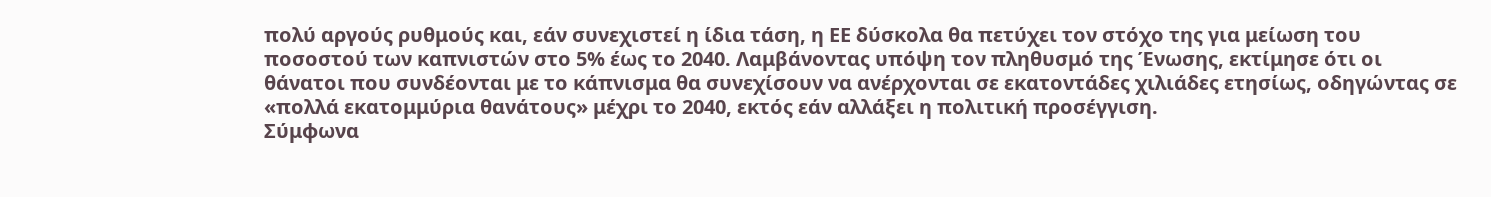πολύ αργούς ρυθμούς και, εάν συνεχιστεί η ίδια τάση, η ΕΕ δύσκολα θα πετύχει τον στόχο της για μείωση του ποσοστού των καπνιστών στο 5% έως το 2040. Λαμβάνοντας υπόψη τον πληθυσμό της Ένωσης, εκτίμησε ότι οι θάνατοι που συνδέονται με το κάπνισμα θα συνεχίσουν να ανέρχονται σε εκατοντάδες χιλιάδες ετησίως, οδηγώντας σε «πολλά εκατομμύρια θανάτους» μέχρι το 2040, εκτός εάν αλλάξει η πολιτική προσέγγιση.
Σύμφωνα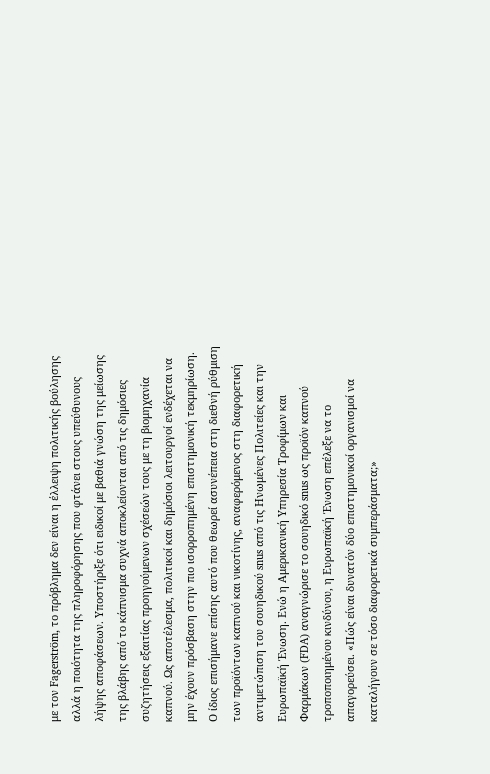με τον Fagerström, το πρόβλημα δεν είναι η έλλειψη πολιτικής βούλησης αλλά η ποιότητα της πληροφόρησης που φτάνει στους υπεύθυνους λήψης αποφάσεων. Υποστήριξε ότι ειδικοί με βαθιά γνώση της μείωσης της βλάβης από το κάπνισμα συχνά αποκλείονται από τις δημόσιες συζητήσεις εξαιτίας προηγούμενων σχέσεών τους με τη βιομηχανία καπνού. Ως αποτέλεσμα, πολιτικοί και δημόσιοι λειτουργοί ενδέχεται να μην έχουν πρόσβαση στην πιο ισορροπημένη επιστημονική τεκμηρίωση.
Ο ίδιος επισήμανε επίσης αυτό που θεωρεί ασυνέπεια στη διεθνή ρύθμιση των προϊόντων καπνού και νικοτίνης, αναφερόμενος στη διαφορετική αντιμετώπιση του σουηδικού snus από τις Ηνωμένες Πολιτείες και την Ευρωπαϊκή Ένωση. Ενώ η Αμερικανική Υπηρεσία Τροφίμων και Φαρμάκων (FDA) αναγνώρισε το σουηδικό snus ως προϊόν καπνού τροποποιημένου κινδύνου, η Ευρωπαϊκή Ένωση επέλεξε να το απαγορεύσει. «Πώς είναι δυνατόν δύο επιστημονικοί οργανισμοί να καταλήγουν σε τόσο διαφορετικά συμπεράσματα;»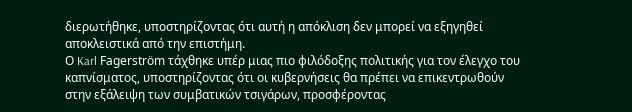διερωτήθηκε, υποστηρίζοντας ότι αυτή η απόκλιση δεν μπορεί να εξηγηθεί αποκλειστικά από την επιστήμη.
Ο Karl Fagerström τάχθηκε υπέρ μιας πιο φιλόδοξης πολιτικής για τον έλεγχο του καπνίσματος, υποστηρίζοντας ότι οι κυβερνήσεις θα πρέπει να επικεντρωθούν στην εξάλειψη των συμβατικών τσιγάρων, προσφέροντας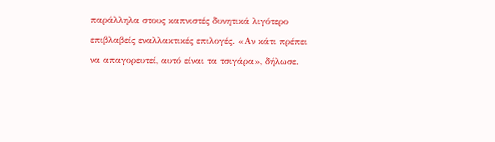παράλληλα στους καπνιστές δυνητικά λιγότερο επιβλαβείς εναλλακτικές επιλογές. «Αν κάτι πρέπει να απαγορευτεί, αυτό είναι τα τσιγάρα», δήλωσε.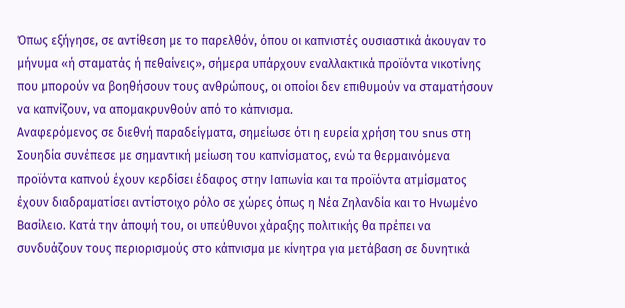Όπως εξήγησε, σε αντίθεση με το παρελθόν, όπου οι καπνιστές ουσιαστικά άκουγαν το μήνυμα «ή σταματάς ή πεθαίνεις», σήμερα υπάρχουν εναλλακτικά προϊόντα νικοτίνης που μπορούν να βοηθήσουν τους ανθρώπους, οι οποίοι δεν επιθυμούν να σταματήσουν να καπνίζουν, να απομακρυνθούν από το κάπνισμα.
Αναφερόμενος σε διεθνή παραδείγματα, σημείωσε ότι η ευρεία χρήση του snus στη Σουηδία συνέπεσε με σημαντική μείωση του καπνίσματος, ενώ τα θερμαινόμενα προϊόντα καπνού έχουν κερδίσει έδαφος στην Ιαπωνία και τα προϊόντα ατμίσματος έχουν διαδραματίσει αντίστοιχο ρόλο σε χώρες όπως η Νέα Ζηλανδία και το Ηνωμένο Βασίλειο. Κατά την άποψή του, οι υπεύθυνοι χάραξης πολιτικής θα πρέπει να συνδυάζουν τους περιορισμούς στο κάπνισμα με κίνητρα για μετάβαση σε δυνητικά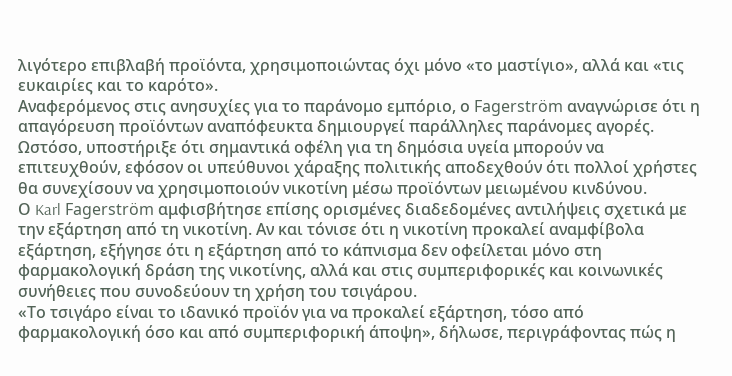λιγότερο επιβλαβή προϊόντα, χρησιμοποιώντας όχι μόνο «το μαστίγιο», αλλά και «τις ευκαιρίες και το καρότο».
Αναφερόμενος στις ανησυχίες για το παράνομο εμπόριο, ο Fagerström αναγνώρισε ότι η απαγόρευση προϊόντων αναπόφευκτα δημιουργεί παράλληλες παράνομες αγορές. Ωστόσο, υποστήριξε ότι σημαντικά οφέλη για τη δημόσια υγεία μπορούν να επιτευχθούν, εφόσον οι υπεύθυνοι χάραξης πολιτικής αποδεχθούν ότι πολλοί χρήστες θα συνεχίσουν να χρησιμοποιούν νικοτίνη μέσω προϊόντων μειωμένου κινδύνου.
Ο Karl Fagerström αμφισβήτησε επίσης ορισμένες διαδεδομένες αντιλήψεις σχετικά με την εξάρτηση από τη νικοτίνη. Αν και τόνισε ότι η νικοτίνη προκαλεί αναμφίβολα εξάρτηση, εξήγησε ότι η εξάρτηση από το κάπνισμα δεν οφείλεται μόνο στη φαρμακολογική δράση της νικοτίνης, αλλά και στις συμπεριφορικές και κοινωνικές συνήθειες που συνοδεύουν τη χρήση του τσιγάρου.
«Το τσιγάρο είναι το ιδανικό προϊόν για να προκαλεί εξάρτηση, τόσο από φαρμακολογική όσο και από συμπεριφορική άποψη», δήλωσε, περιγράφοντας πώς η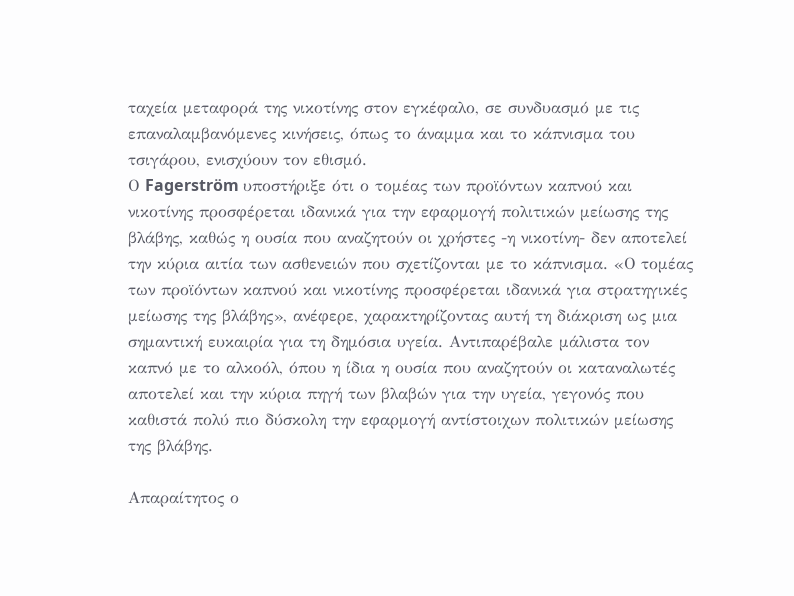ταχεία μεταφορά της νικοτίνης στον εγκέφαλο, σε συνδυασμό με τις επαναλαμβανόμενες κινήσεις, όπως το άναμμα και το κάπνισμα του τσιγάρου, ενισχύουν τον εθισμό.
Ο Fagerström υποστήριξε ότι ο τομέας των προϊόντων καπνού και νικοτίνης προσφέρεται ιδανικά για την εφαρμογή πολιτικών μείωσης της βλάβης, καθώς η ουσία που αναζητούν οι χρήστες -η νικοτίνη- δεν αποτελεί την κύρια αιτία των ασθενειών που σχετίζονται με το κάπνισμα. «Ο τομέας των προϊόντων καπνού και νικοτίνης προσφέρεται ιδανικά για στρατηγικές μείωσης της βλάβης», ανέφερε, χαρακτηρίζοντας αυτή τη διάκριση ως μια σημαντική ευκαιρία για τη δημόσια υγεία. Αντιπαρέβαλε μάλιστα τον καπνό με το αλκοόλ, όπου η ίδια η ουσία που αναζητούν οι καταναλωτές αποτελεί και την κύρια πηγή των βλαβών για την υγεία, γεγονός που καθιστά πολύ πιο δύσκολη την εφαρμογή αντίστοιχων πολιτικών μείωσης της βλάβης.

Απαραίτητος ο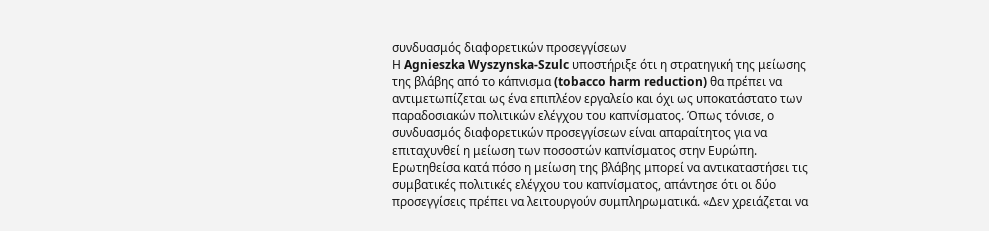συνδυασμός διαφορετικών προσεγγίσεων
Η Agnieszka Wyszynska-Szulc υποστήριξε ότι η στρατηγική της μείωσης της βλάβης από το κάπνισμα (tobacco harm reduction) θα πρέπει να αντιμετωπίζεται ως ένα επιπλέον εργαλείο και όχι ως υποκατάστατο των παραδοσιακών πολιτικών ελέγχου του καπνίσματος. Όπως τόνισε, ο συνδυασμός διαφορετικών προσεγγίσεων είναι απαραίτητος για να επιταχυνθεί η μείωση των ποσοστών καπνίσματος στην Ευρώπη.
Ερωτηθείσα κατά πόσο η μείωση της βλάβης μπορεί να αντικαταστήσει τις συμβατικές πολιτικές ελέγχου του καπνίσματος, απάντησε ότι οι δύο προσεγγίσεις πρέπει να λειτουργούν συμπληρωματικά. «Δεν χρειάζεται να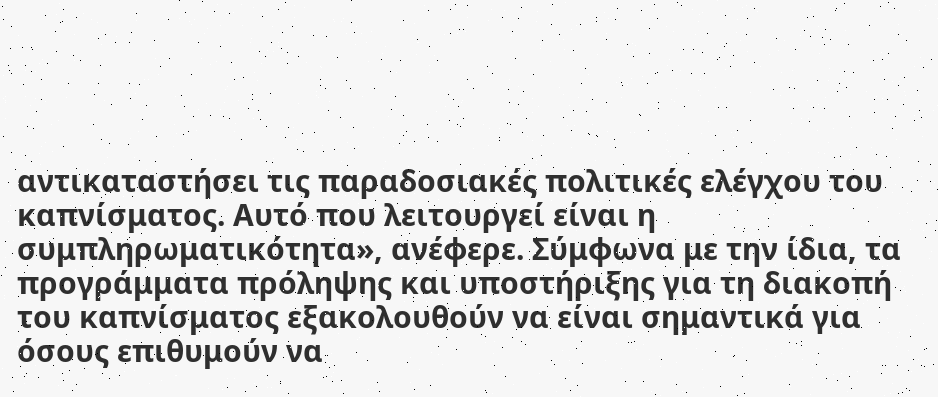αντικαταστήσει τις παραδοσιακές πολιτικές ελέγχου του καπνίσματος. Αυτό που λειτουργεί είναι η συμπληρωματικότητα», ανέφερε. Σύμφωνα με την ίδια, τα προγράμματα πρόληψης και υποστήριξης για τη διακοπή του καπνίσματος εξακολουθούν να είναι σημαντικά για όσους επιθυμούν να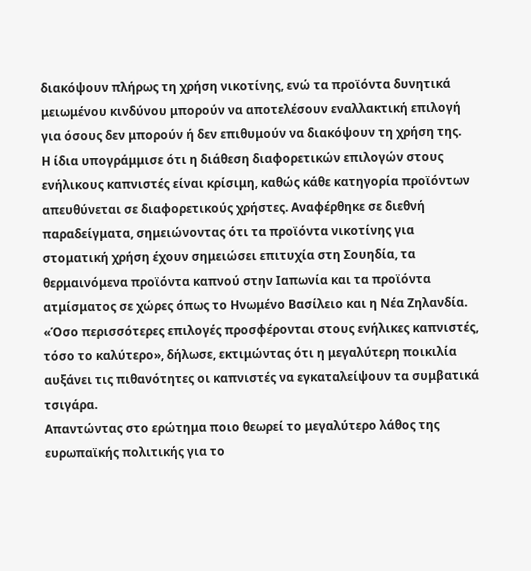διακόψουν πλήρως τη χρήση νικοτίνης, ενώ τα προϊόντα δυνητικά μειωμένου κινδύνου μπορούν να αποτελέσουν εναλλακτική επιλογή για όσους δεν μπορούν ή δεν επιθυμούν να διακόψουν τη χρήση της.
Η ίδια υπογράμμισε ότι η διάθεση διαφορετικών επιλογών στους ενήλικους καπνιστές είναι κρίσιμη, καθώς κάθε κατηγορία προϊόντων απευθύνεται σε διαφορετικούς χρήστες. Αναφέρθηκε σε διεθνή παραδείγματα, σημειώνοντας ότι τα προϊόντα νικοτίνης για στοματική χρήση έχουν σημειώσει επιτυχία στη Σουηδία, τα θερμαινόμενα προϊόντα καπνού στην Ιαπωνία και τα προϊόντα ατμίσματος σε χώρες όπως το Ηνωμένο Βασίλειο και η Νέα Ζηλανδία. «Όσο περισσότερες επιλογές προσφέρονται στους ενήλικες καπνιστές, τόσο το καλύτερο», δήλωσε, εκτιμώντας ότι η μεγαλύτερη ποικιλία αυξάνει τις πιθανότητες οι καπνιστές να εγκαταλείψουν τα συμβατικά τσιγάρα.
Απαντώντας στο ερώτημα ποιο θεωρεί το μεγαλύτερο λάθος της ευρωπαϊκής πολιτικής για το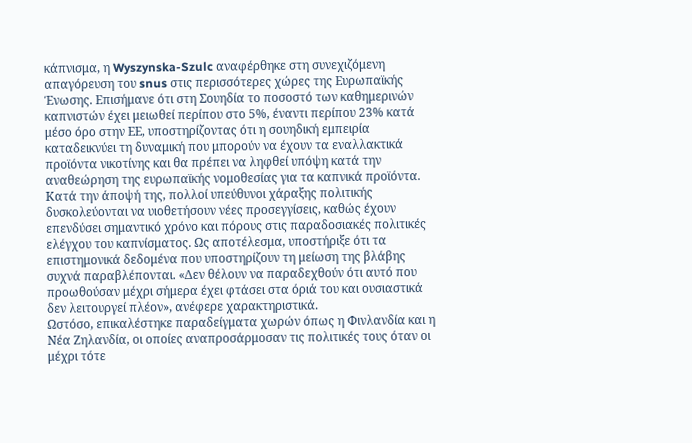κάπνισμα, η Wyszynska-Szulc αναφέρθηκε στη συνεχιζόμενη απαγόρευση του snus στις περισσότερες χώρες της Ευρωπαϊκής Ένωσης. Επισήμανε ότι στη Σουηδία το ποσοστό των καθημερινών καπνιστών έχει μειωθεί περίπου στο 5%, έναντι περίπου 23% κατά μέσο όρο στην ΕΕ, υποστηρίζοντας ότι η σουηδική εμπειρία καταδεικνύει τη δυναμική που μπορούν να έχουν τα εναλλακτικά προϊόντα νικοτίνης και θα πρέπει να ληφθεί υπόψη κατά την αναθεώρηση της ευρωπαϊκής νομοθεσίας για τα καπνικά προϊόντα.
Κατά την άποψή της, πολλοί υπεύθυνοι χάραξης πολιτικής δυσκολεύονται να υιοθετήσουν νέες προσεγγίσεις, καθώς έχουν επενδύσει σημαντικό χρόνο και πόρους στις παραδοσιακές πολιτικές ελέγχου του καπνίσματος. Ως αποτέλεσμα, υποστήριξε ότι τα επιστημονικά δεδομένα που υποστηρίζουν τη μείωση της βλάβης συχνά παραβλέπονται. «Δεν θέλουν να παραδεχθούν ότι αυτό που προωθούσαν μέχρι σήμερα έχει φτάσει στα όριά του και ουσιαστικά δεν λειτουργεί πλέον», ανέφερε χαρακτηριστικά.
Ωστόσο, επικαλέστηκε παραδείγματα χωρών όπως η Φινλανδία και η Νέα Ζηλανδία, οι οποίες αναπροσάρμοσαν τις πολιτικές τους όταν οι μέχρι τότε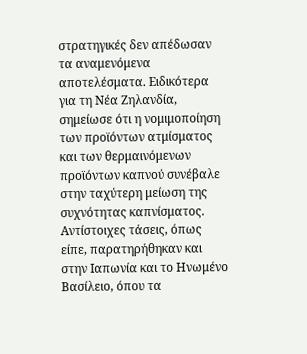στρατηγικές δεν απέδωσαν τα αναμενόμενα αποτελέσματα. Ειδικότερα για τη Νέα Ζηλανδία, σημείωσε ότι η νομιμοποίηση των προϊόντων ατμίσματος και των θερμαινόμενων προϊόντων καπνού συνέβαλε στην ταχύτερη μείωση της συχνότητας καπνίσματος. Αντίστοιχες τάσεις, όπως είπε, παρατηρήθηκαν και στην Ιαπωνία και το Ηνωμένο Βασίλειο, όπου τα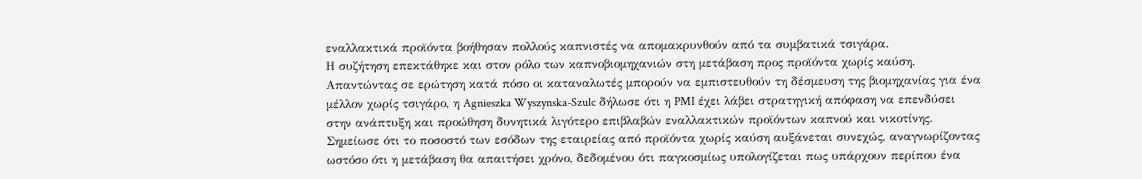εναλλακτικά προϊόντα βοήθησαν πολλούς καπνιστές να απομακρυνθούν από τα συμβατικά τσιγάρα.
Η συζήτηση επεκτάθηκε και στον ρόλο των καπνοβιομηχανιών στη μετάβαση προς προϊόντα χωρίς καύση. Απαντώντας σε ερώτηση κατά πόσο οι καταναλωτές μπορούν να εμπιστευθούν τη δέσμευση της βιομηχανίας για ένα μέλλον χωρίς τσιγάρο, η Agnieszka Wyszynska-Szulc δήλωσε ότι η PMI έχει λάβει στρατηγική απόφαση να επενδύσει στην ανάπτυξη και προώθηση δυνητικά λιγότερο επιβλαβών εναλλακτικών προϊόντων καπνού και νικοτίνης. Σημείωσε ότι το ποσοστό των εσόδων της εταιρείας από προϊόντα χωρίς καύση αυξάνεται συνεχώς, αναγνωρίζοντας ωστόσο ότι η μετάβαση θα απαιτήσει χρόνο, δεδομένου ότι παγκοσμίως υπολογίζεται πως υπάρχουν περίπου ένα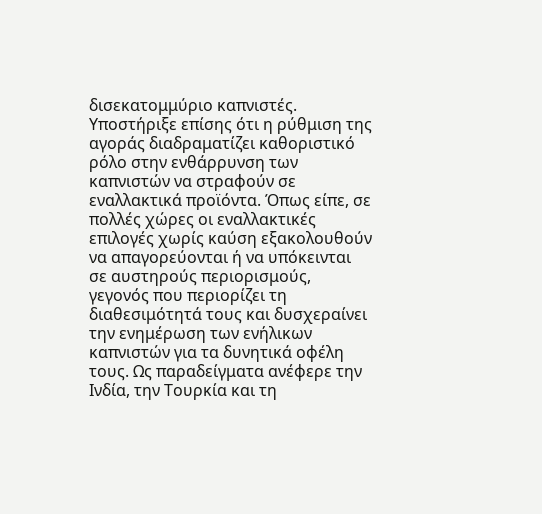δισεκατομμύριο καπνιστές.
Υποστήριξε επίσης ότι η ρύθμιση της αγοράς διαδραματίζει καθοριστικό ρόλο στην ενθάρρυνση των καπνιστών να στραφούν σε εναλλακτικά προϊόντα. Όπως είπε, σε πολλές χώρες οι εναλλακτικές επιλογές χωρίς καύση εξακολουθούν να απαγορεύονται ή να υπόκεινται σε αυστηρούς περιορισμούς, γεγονός που περιορίζει τη διαθεσιμότητά τους και δυσχεραίνει την ενημέρωση των ενήλικων καπνιστών για τα δυνητικά οφέλη τους. Ως παραδείγματα ανέφερε την Ινδία, την Τουρκία και τη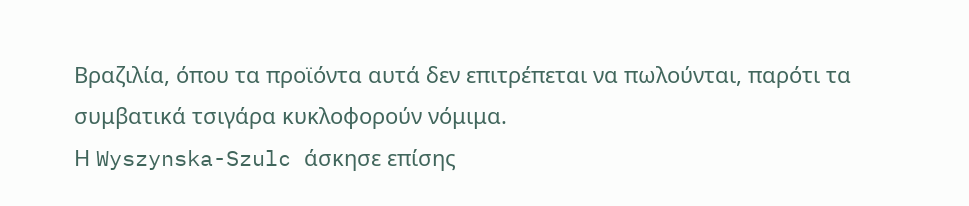Βραζιλία, όπου τα προϊόντα αυτά δεν επιτρέπεται να πωλούνται, παρότι τα συμβατικά τσιγάρα κυκλοφορούν νόμιμα.
Η Wyszynska-Szulc άσκησε επίσης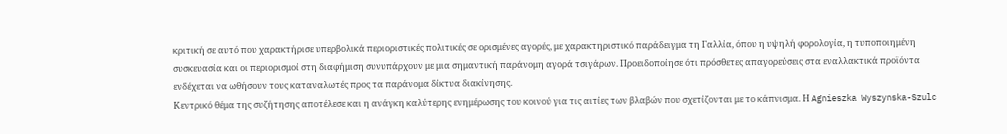κριτική σε αυτό που χαρακτήρισε υπερβολικά περιοριστικές πολιτικές σε ορισμένες αγορές, με χαρακτηριστικό παράδειγμα τη Γαλλία, όπου η υψηλή φορολογία, η τυποποιημένη συσκευασία και οι περιορισμοί στη διαφήμιση συνυπάρχουν με μια σημαντική παράνομη αγορά τσιγάρων. Προειδοποίησε ότι πρόσθετες απαγορεύσεις στα εναλλακτικά προϊόντα ενδέχεται να ωθήσουν τους καταναλωτές προς τα παράνομα δίκτυα διακίνησης.
Κεντρικό θέμα της συζήτησης αποτέλεσε και η ανάγκη καλύτερης ενημέρωσης του κοινού για τις αιτίες των βλαβών που σχετίζονται με το κάπνισμα. Η Agnieszka Wyszynska-Szulc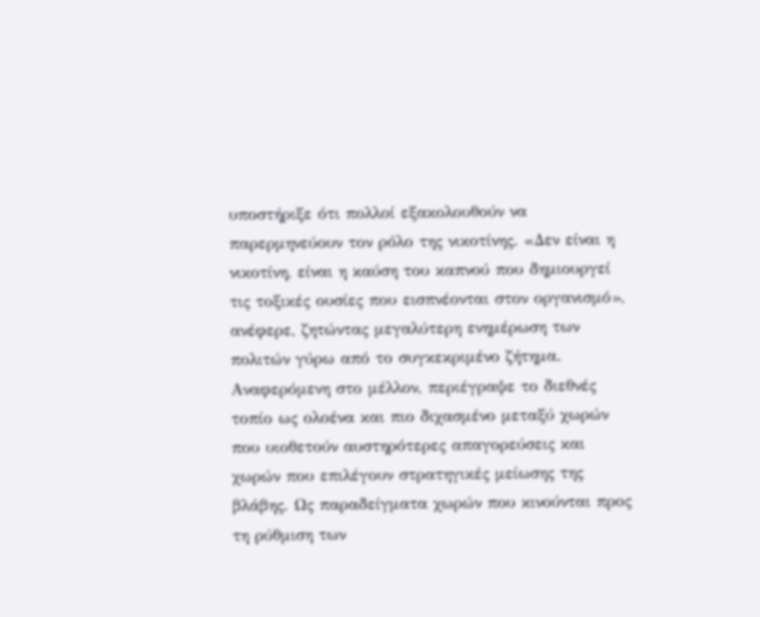υποστήριξε ότι πολλοί εξακολουθούν να παρερμηνεύουν τον ρόλο της νικοτίνης. «Δεν είναι η νικοτίνη, είναι η καύση του καπνού που δημιουργεί τις τοξικές ουσίες που εισπνέονται στον οργανισμό», ανέφερε, ζητώντας μεγαλύτερη ενημέρωση των πολιτών γύρω από το συγκεκριμένο ζήτημα.
Αναφερόμενη στο μέλλον, περιέγραψε το διεθνές τοπίο ως ολοένα και πιο διχασμένο μεταξύ χωρών που υιοθετούν αυστηρότερες απαγορεύσεις και χωρών που επιλέγουν στρατηγικές μείωσης της βλάβης. Ως παραδείγματα χωρών που κινούνται προς τη ρύθμιση των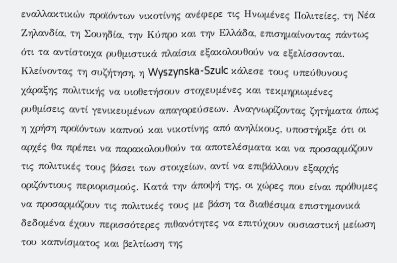εναλλακτικών προϊόντων νικοτίνης ανέφερε τις Ηνωμένες Πολιτείες, τη Νέα Ζηλανδία, τη Σουηδία, την Κύπρο και την Ελλάδα, επισημαίνοντας πάντως ότι τα αντίστοιχα ρυθμιστικά πλαίσια εξακολουθούν να εξελίσσονται.
Κλείνοντας τη συζήτηση, η Wyszynska-Szulc κάλεσε τους υπεύθυνους χάραξης πολιτικής να υιοθετήσουν στοχευμένες και τεκμηριωμένες ρυθμίσεις αντί γενικευμένων απαγορεύσεων. Αναγνωρίζοντας ζητήματα όπως η χρήση προϊόντων καπνού και νικοτίνης από ανηλίκους, υποστήριξε ότι οι αρχές θα πρέπει να παρακολουθούν τα αποτελέσματα και να προσαρμόζουν τις πολιτικές τους βάσει των στοιχείων, αντί να επιβάλλουν εξαρχής οριζόντιους περιορισμούς. Κατά την άποψή της, οι χώρες που είναι πρόθυμες να προσαρμόζουν τις πολιτικές τους με βάση τα διαθέσιμα επιστημονικά δεδομένα έχουν περισσότερες πιθανότητες να επιτύχουν ουσιαστική μείωση του καπνίσματος και βελτίωση της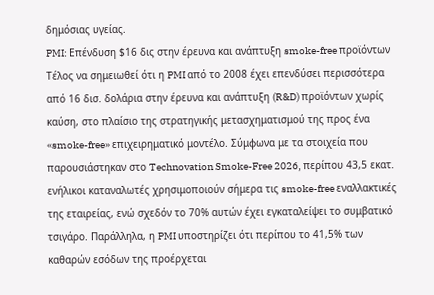δημόσιας υγείας.
PMI: Επένδυση $16 δις στην έρευνα και ανάπτυξη smoke-free προϊόντων
Τέλος να σημειωθεί ότι η PMI από το 2008 έχει επενδύσει περισσότερα από 16 δισ. δολάρια στην έρευνα και ανάπτυξη (R&D) προϊόντων χωρίς καύση, στο πλαίσιο της στρατηγικής μετασχηματισμού της προς ένα «smoke-free» επιχειρηματικό μοντέλο. Σύμφωνα με τα στοιχεία που παρουσιάστηκαν στο Technovation Smoke-Free 2026, περίπου 43,5 εκατ. ενήλικοι καταναλωτές χρησιμοποιούν σήμερα τις smoke-free εναλλακτικές της εταιρείας, ενώ σχεδόν το 70% αυτών έχει εγκαταλείψει το συμβατικό τσιγάρο. Παράλληλα, η PMI υποστηρίζει ότι περίπου το 41,5% των καθαρών εσόδων της προέρχεται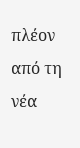πλέον από τη νέα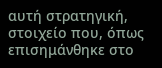αυτή στρατηγική, στοιχείο που, όπως επισημάνθηκε στο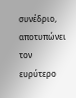συνέδριο, αποτυπώνει τον ευρύτερο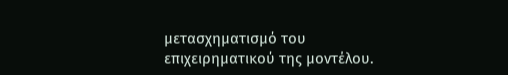μετασχηματισμό του επιχειρηματικού της μοντέλου.